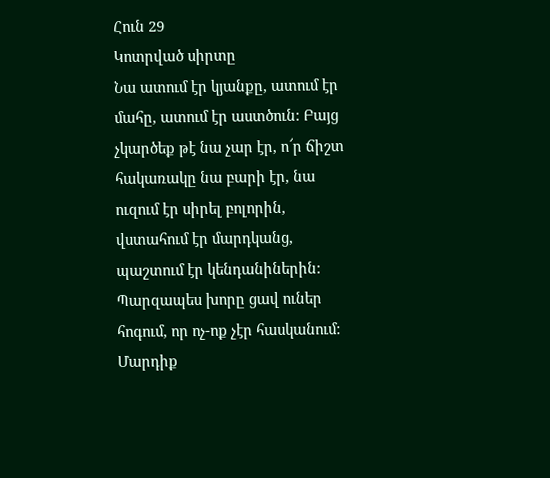Հուն 29
Կոտրված սիրտը
Նա ատում էր կյանքը, ատում էր մահը, ատում էր աստծուն: Բայց չկարծեք թէ նա չար էր, ո՜ր ճիշտ հակառակը նա բարի էր, նա ուզում էր սիրել բոլորին, վստահում էր մարդկանց, պաշտում էր կենդանիներին: Պարզապես խորը ցավ ուներ հոգում, որ ոչ-ոք չէր հասկանում: Մարդիք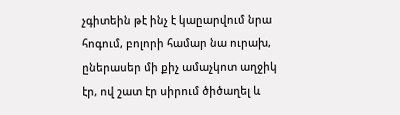չգիտեին թէ ինչ է կաըարվում նրա հոգում, բոլորի համար նա ուրախ, ըներասեր մի քիչ ամաչկոտ աղջիկ էր, ով շատ էր սիրում ծիծաղել և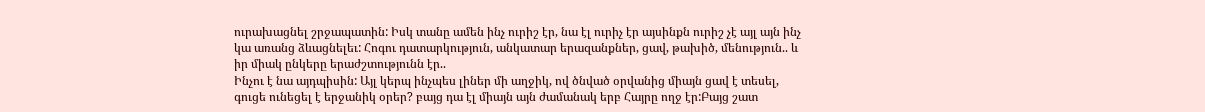ուրախացնել շրջապատին: Իսկ տանը ամեն ինչ ուրիշ էր, նա էլ ուրիչ էր այսինքն ուրիշ չէ այլ այն ինչ կա առանց ձևացնելեւ: Հոգու դատարկություն, անկատար երազանքներ, ցավ, թախիծ, մենություն.. և իր միակ ընկերը երաժշտությունն էր..
Ինչու է նա այդպիսին: Այլ կերպ ինչպես լիներ մի աղջիկ, ով ծնված օրվանից միայն ցավ է տեսել, գուցե ունեցել է երջանիկ օրեր? բայց դա էլ միայն այն ժամանակ երբ Հայրը ողջ էր:Բայց շատ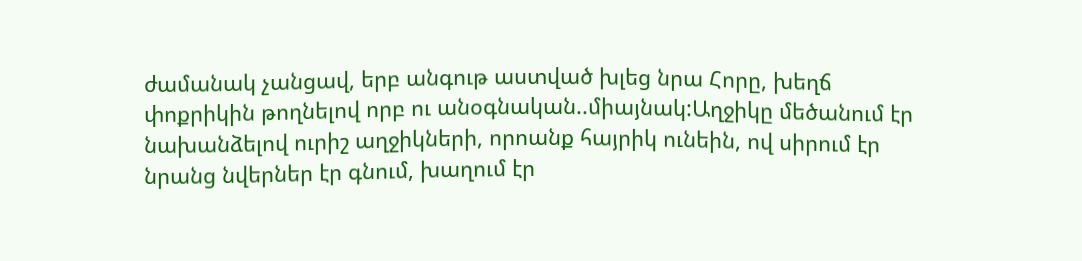ժամանակ չանցավ, երբ անգութ աստված խլեց նրա Հորը, խեղճ փոքրիկին թողնելով որբ ու անօգնական..միայնակ:Աղջիկը մեծանում էր նախանձելով ուրիշ աղջիկների, որոանք հայրիկ ունեին, ով սիրում էր նրանց նվերներ էր գնում, խաղում էր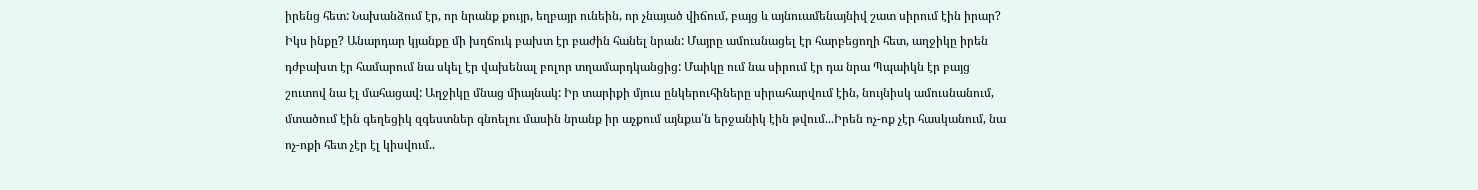իրենց հետ: Նախանձում էր, որ նրանք քույր, եղբայր ունեին, որ չնայած վիճում, բայց և այնուամենայնիվ շատ սիրում էին իրար? Իկս ինքը? Անարդար կյանքը մի խղճուկ բախտ էր բաժին հանել նրան: Մայրը ամուսնացել էր հարբեցողի հետ, աղջիկը իրեն դժբախտ էր համարում նա սկել էր վախենալ բոլոր տղամարդկանցից: Մաիկը ում նա սիրում էր դա նրա Պպաիկն էր բայց շուտով նա էլ մահացավ: Աղջիկը մնաց միայնակ: Իր տարիքի մյուս ընկերուհիները սիրահարվում էին, նույնիսկ ամուսնանում, մտածում էին գեղեցիկ զգեստներ գնոելու մասին նրանք իր աչքում այնքա՝ն երջանիկ էին թվում...Իրեն ոչ-ոք չէր հասկանում, նա ոչ-ոքի հետ չէր էլ կիսվում..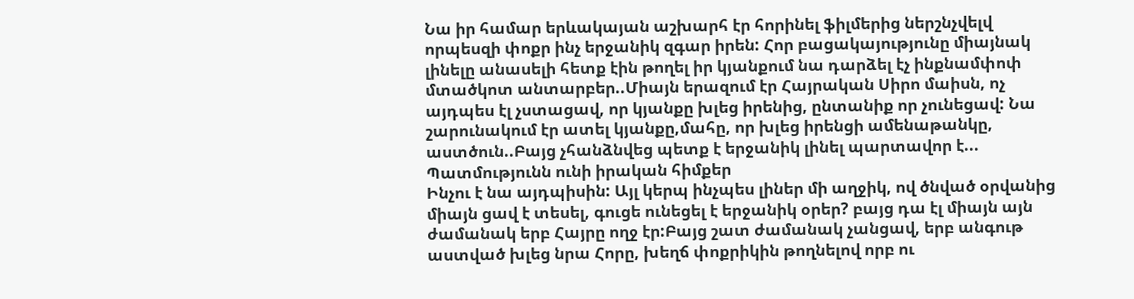Նա իր համար երևակայան աշխարհ էր հորինել ֆիլմերից ներշնչվելվ որպեսզի փոքր ինչ երջանիկ զգար իրեն: Հոր բացակայությունը միայնակ լինելը անասելի հետք էին թողել իր կյանքում նա դարձել էչ ինքնամփոփ մտածկոտ անտարբեր..Միայն երազում էր Հայրական Սիրո մաիսն, ոչ այդպես էլ չստացավ, որ կյանքը խլեց իրենից, ընտանիք որ չունեցավ: Նա շարունակում էր ատել կյանքը,մահը, որ խլեց իրենցի ամենաթանկը, աստծուն..Բայց չհանձնվեց պետք է երջանիկ լինել պարտավոր է...
Պատմությունն ունի իրական հիմքեր
Ինչու է նա այդպիսին: Այլ կերպ ինչպես լիներ մի աղջիկ, ով ծնված օրվանից միայն ցավ է տեսել, գուցե ունեցել է երջանիկ օրեր? բայց դա էլ միայն այն ժամանակ երբ Հայրը ողջ էր:Բայց շատ ժամանակ չանցավ, երբ անգութ աստված խլեց նրա Հորը, խեղճ փոքրիկին թողնելով որբ ու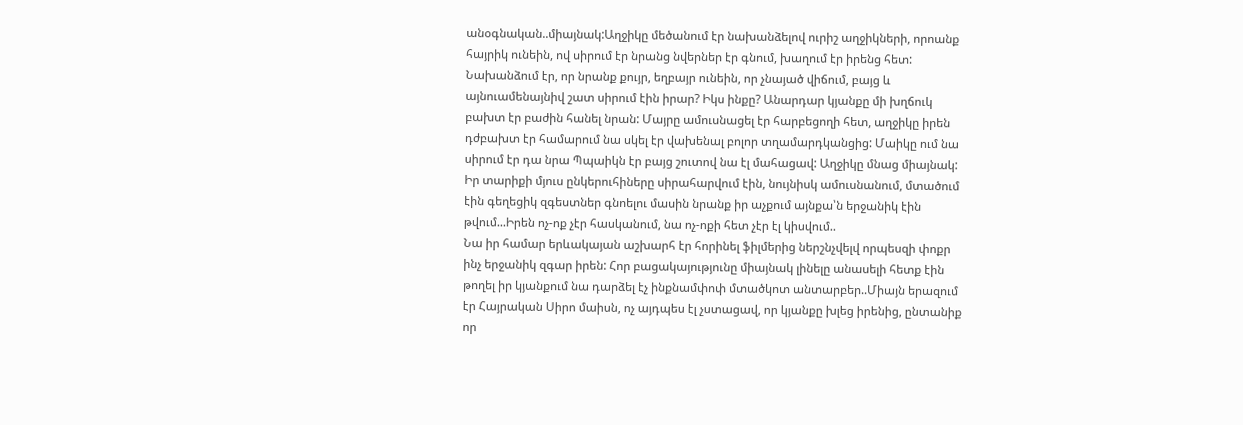անօգնական..միայնակ:Աղջիկը մեծանում էր նախանձելով ուրիշ աղջիկների, որոանք հայրիկ ունեին, ով սիրում էր նրանց նվերներ էր գնում, խաղում էր իրենց հետ: Նախանձում էր, որ նրանք քույր, եղբայր ունեին, որ չնայած վիճում, բայց և այնուամենայնիվ շատ սիրում էին իրար? Իկս ինքը? Անարդար կյանքը մի խղճուկ բախտ էր բաժին հանել նրան: Մայրը ամուսնացել էր հարբեցողի հետ, աղջիկը իրեն դժբախտ էր համարում նա սկել էր վախենալ բոլոր տղամարդկանցից: Մաիկը ում նա սիրում էր դա նրա Պպաիկն էր բայց շուտով նա էլ մահացավ: Աղջիկը մնաց միայնակ: Իր տարիքի մյուս ընկերուհիները սիրահարվում էին, նույնիսկ ամուսնանում, մտածում էին գեղեցիկ զգեստներ գնոելու մասին նրանք իր աչքում այնքա՝ն երջանիկ էին թվում...Իրեն ոչ-ոք չէր հասկանում, նա ոչ-ոքի հետ չէր էլ կիսվում..
Նա իր համար երևակայան աշխարհ էր հորինել ֆիլմերից ներշնչվելվ որպեսզի փոքր ինչ երջանիկ զգար իրեն: Հոր բացակայությունը միայնակ լինելը անասելի հետք էին թողել իր կյանքում նա դարձել էչ ինքնամփոփ մտածկոտ անտարբեր..Միայն երազում էր Հայրական Սիրո մաիսն, ոչ այդպես էլ չստացավ, որ կյանքը խլեց իրենից, ընտանիք որ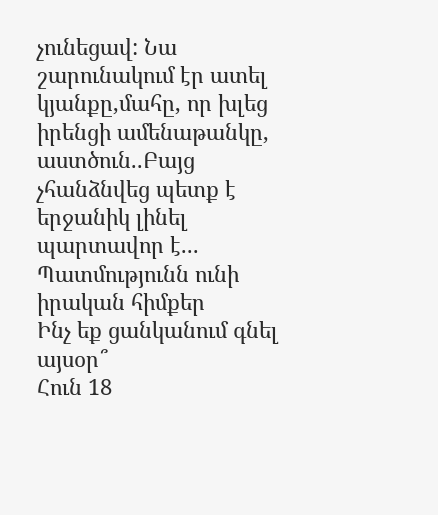չունեցավ: Նա շարունակում էր ատել կյանքը,մահը, որ խլեց իրենցի ամենաթանկը, աստծուն..Բայց չհանձնվեց պետք է երջանիկ լինել պարտավոր է...
Պատմությունն ունի իրական հիմքեր
Ինչ եք ցանկանում գնել այսօր՞
Հուն 18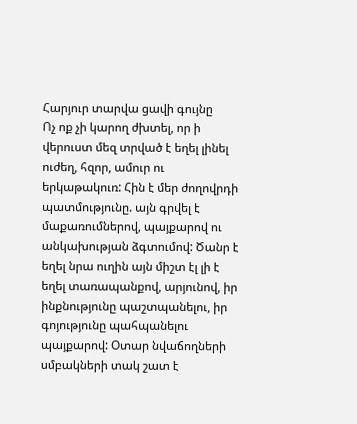Հարյուր տարվա ցավի գույնը
Ոչ ոք չի կարող ժխտել, որ ի վերուստ մեզ տրված է եղել լինել ուժեղ, հզոր, ամուր ու երկաթակուռ: Հին է մեր ժողովրդի պատմությունը. այն գրվել է մաքառումներով, պայքարով ու անկախության ձգտումով: Ծանր է եղել նրա ուղին այն միշտ էլ լի է եղել տառապանքով, արյունով, իր ինքնությունը պաշտպանելու, իր գոյությունը պահպանելու պայքարով: Օտար նվաճողների սմբակների տակ շատ է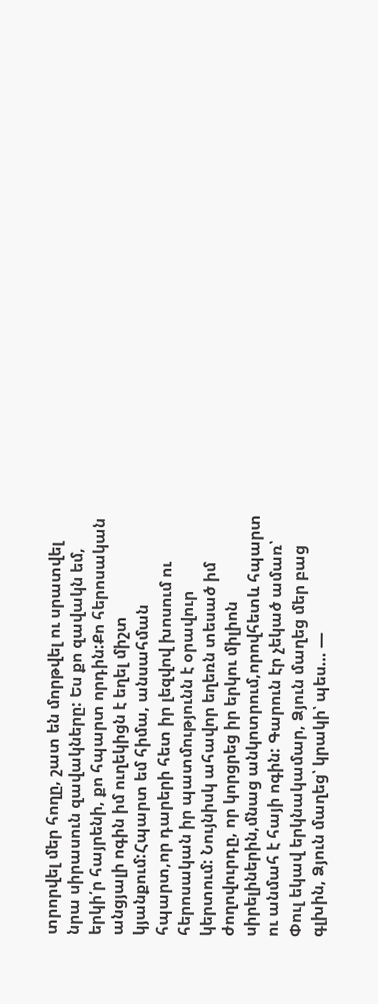տրորվել մեր հողը, շատ են մորթվել ու սրատվել նրա սիրասուն զավակները: Ես քո զավակն եմ, երկի՛ր հայրենի, քո հպարտ որդին:Քո հերոսական անցյալի ոգին իմ ուղեկիցն է եղել միշտ կյանքում:Հպարտ եմ հիմա, անսահման հպարտ,որ դարերի հետ իր լեզվով խոսում ու հերոսական իր պատմությունն է օրավուր կերտում: Նույնիսկ ահավոր եղեռն տեսած իմ ժողովուրդը, որ կորցրեց իր երկու միլիոն սիրելիներին,մնաց անկոտրում,որովհետև հպարտ ու անմահ է հայի ոգին: Գարուն էր չեկած ամառ՝ Փուլ եկավ երկնակամար, Ձյուն մաղեց մեր բաց գլխին, Ձյուն մաղեց՝ կրակի՝ պես… —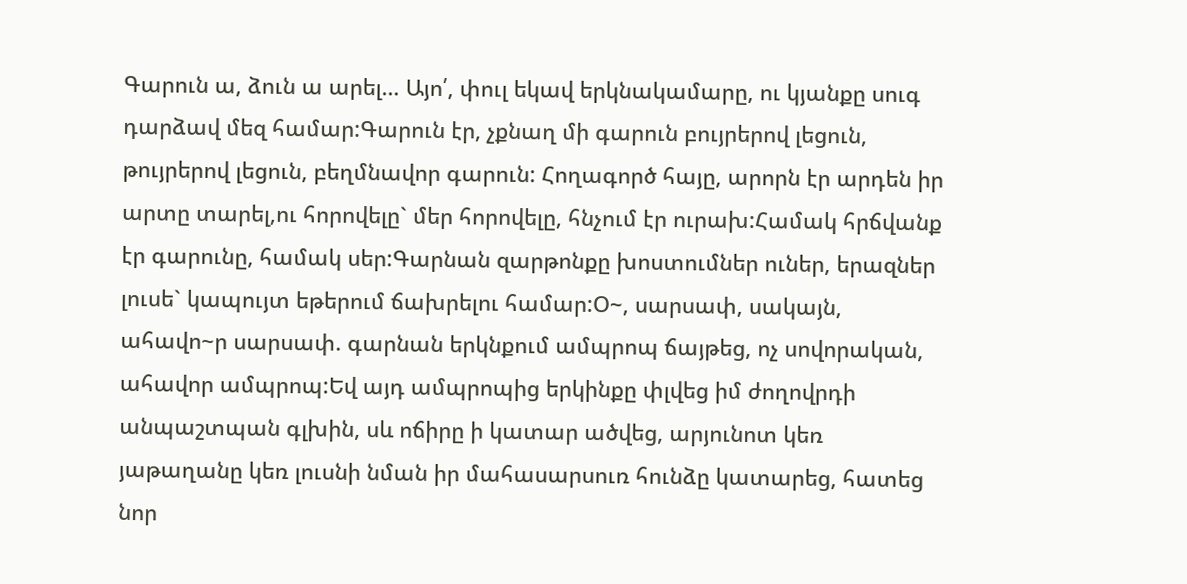Գարուն ա, ձուն ա արել… Այո՛, փուլ եկավ երկնակամարը, ու կյանքը սուգ դարձավ մեզ համար:Գարուն էր, չքնաղ մի գարուն բույրերով լեցուն, թույրերով լեցուն, բեղմնավոր գարուն: Հողագործ հայը, արորն էր արդեն իր արտը տարել,ու հորովելը` մեր հորովելը, հնչում էր ուրախ:Համակ հրճվանք էր գարունը, համակ սեր:Գարնան զարթոնքը խոստումներ ուներ, երազներ լուսե` կապույտ եթերում ճախրելու համար:Օ~, սարսափ, սակայն, ահավո~ր սարսափ. գարնան երկնքում ամպրոպ ճայթեց, ոչ սովորական, ահավոր ամպրոպ:Եվ այդ ամպրոպից երկինքը փլվեց իմ ժողովրդի անպաշտպան գլխին, սև ոճիրը ի կատար ածվեց, արյունոտ կեռ յաթաղանը կեռ լուսնի նման իր մահասարսուռ հունձը կատարեց, հատեց նոր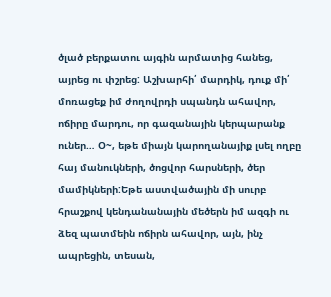ծլած բերքատու այգին արմատից հանեց, այրեց ու փշրեց: Աշխարհի՛ մարդիկ, դուք մի՛ մոռացեք իմ ժողովրդի սպանդն ահավոր, ոճիրը մարդու, որ գազանային կերպարանք ուներ… Օ~, եթե միայն կարողանայիք լսել ողբը հայ մանուկների, ծոցվոր հարսների, ծեր մամիկների:Եթե աստվածային մի սուրբ հրաշքով կենդանանային մեծերն իմ ազգի ու ձեզ պատմեին ոճիրն ահավոր, այն, ինչ ապրեցին, տեսան,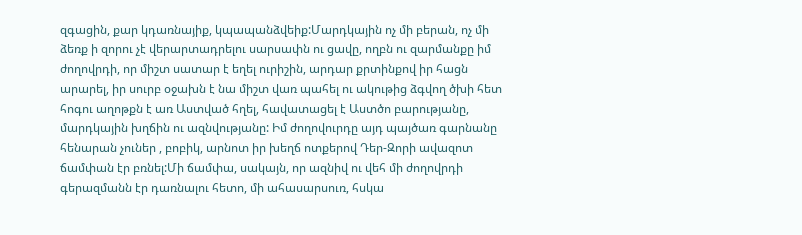զգացին, քար կդառնայիք, կպապանձվեիք:Մարդկային ոչ մի բերան, ոչ մի ձեռք ի զորու չէ վերարտադրելու սարսափն ու ցավը, ողբն ու զարմանքը իմ ժողովրդի, որ միշտ սատար է եղել ուրիշին, արդար քրտինքով իր հացն արարել, իր սուրբ օջախն է նա միշտ վառ պահել ու ակութից ձգվող ծխի հետ հոգու աղոթքն է առ Աստված հղել, հավատացել է Աստծո բարությանը, մարդկային խղճին ու ազնվությանը: Իմ ժողովուրդը այդ պայծառ գարնանը հենարան չուներ , բոբիկ, արնոտ իր խեղճ ոտքերով Դեր-Զորի ավազոտ ճամփան էր բռնել:Մի ճամփա, սակայն, որ ազնիվ ու վեհ մի ժողովրդի գերազմանն էր դառնալու հետո, մի ահասարսուռ, հսկա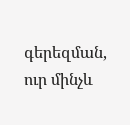գերեզման, ուր մինչև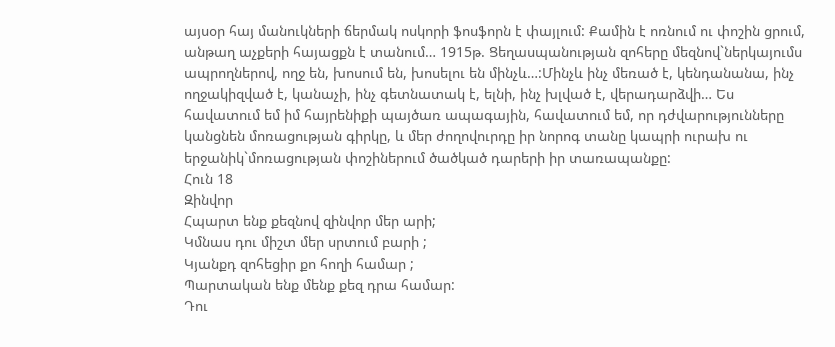այսօր հայ մանուկների ճերմակ ոսկորի ֆոսֆորն է փայլում: Քամին է ոռնում ու փոշին ցրում, անթաղ աչքերի հայացքն է տանում… 1915թ. Ցեղասպանության զոհերը մեզնով`ներկայումս ապրողներով, ողջ են, խոսում են, խոսելու են մինչև…:Մինչև ինչ մեռած է, կենդանանա, ինչ ողջակիզված է, կանաչի, ինչ գետնատակ է, ելնի, ինչ խլված է, վերադարձվի… Ես հավատում եմ իմ հայրենիքի պայծառ ապագային, հավատում եմ, որ դժվարությունները կանցնեն մոռացության գիրկը, և մեր ժողովուրդը իր նորոգ տանը կապրի ուրախ ու երջանիկ`մոռացության փոշիներում ծածկած դարերի իր տառապանքը:
Հուն 18
Զինվոր
Հպարտ ենք քեզնով զինվոր մեր արի;
Կմնաս դու միշտ մեր սրտում բարի ;
Կյանքդ զոհեցիր քո հողի համար ;
Պարտական ենք մենք քեզ դրա համար:
Դու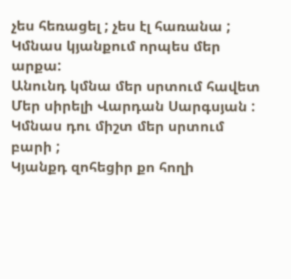չես հեռացել ; չես էլ հառանա ;
Կմնաս կյանքում որպես մեր արքա:
Անունդ կմնա մեր սրտում հավետ
Մեր սիրելի Վարդան Սարգսյան :
Կմնաս դու միշտ մեր սրտում բարի ;
Կյանքդ զոհեցիր քո հողի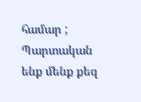համար ;
Պարտական ենք մենք քեզ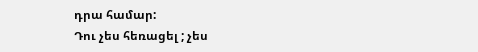դրա համար:
Դու չես հեռացել ; չես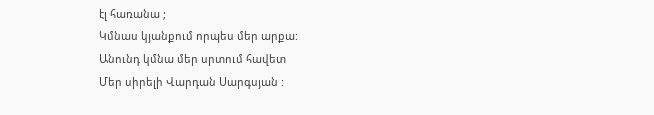էլ հառանա ;
Կմնաս կյանքում որպես մեր արքա:
Անունդ կմնա մեր սրտում հավետ
Մեր սիրելի Վարդան Սարգսյան :